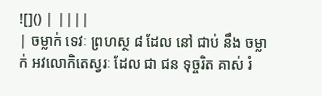![]() | ||||
| ចម្លាក់ ទេវៈ ព្រហស្ថ ៨ ដែល នៅ ជាប់ នឹង ចម្លាក់ អវលោកិតេស្វរៈ ដែល ជា ជន ទុច្ចរិត គាស់ រំ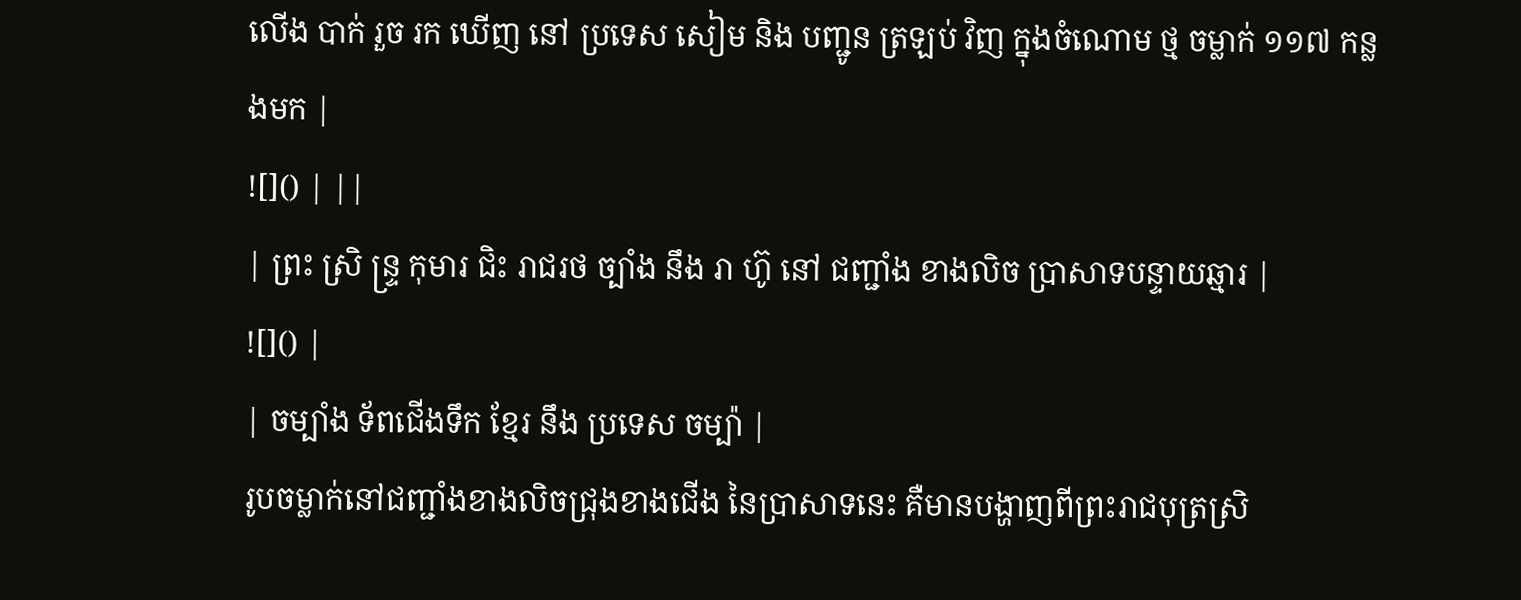លើង បាក់ រួច រក ឃើញ នៅ ប្រទេស សៀម និង បញ្ជូន ត្រឡប់ វិញ ក្នុងចំណោម ថ្ម ចម្លាក់ ១១៧ កន្លងមក |
![]() | ||
| ព្រះ ស្រិ ន្ទ្រ កុមារ ជិះ រាជរថ ច្បាំង នឹង រា ហ៊ូ នៅ ជញ្ជាំង ខាងលិច ប្រាសាទបន្ទាយឆ្មារ |
![]() |
| ចម្បាំង ទ័ពជើងទឹក ខ្មែរ នឹង ប្រទេស ចម្ប៉ា |
រូបចម្លាក់នៅជញ្ជាំងខាងលិចជ្រុងខាងជើង នៃប្រាសាទនេះ គឺមានបង្ហាញពីព្រះរាជបុត្រស្រិ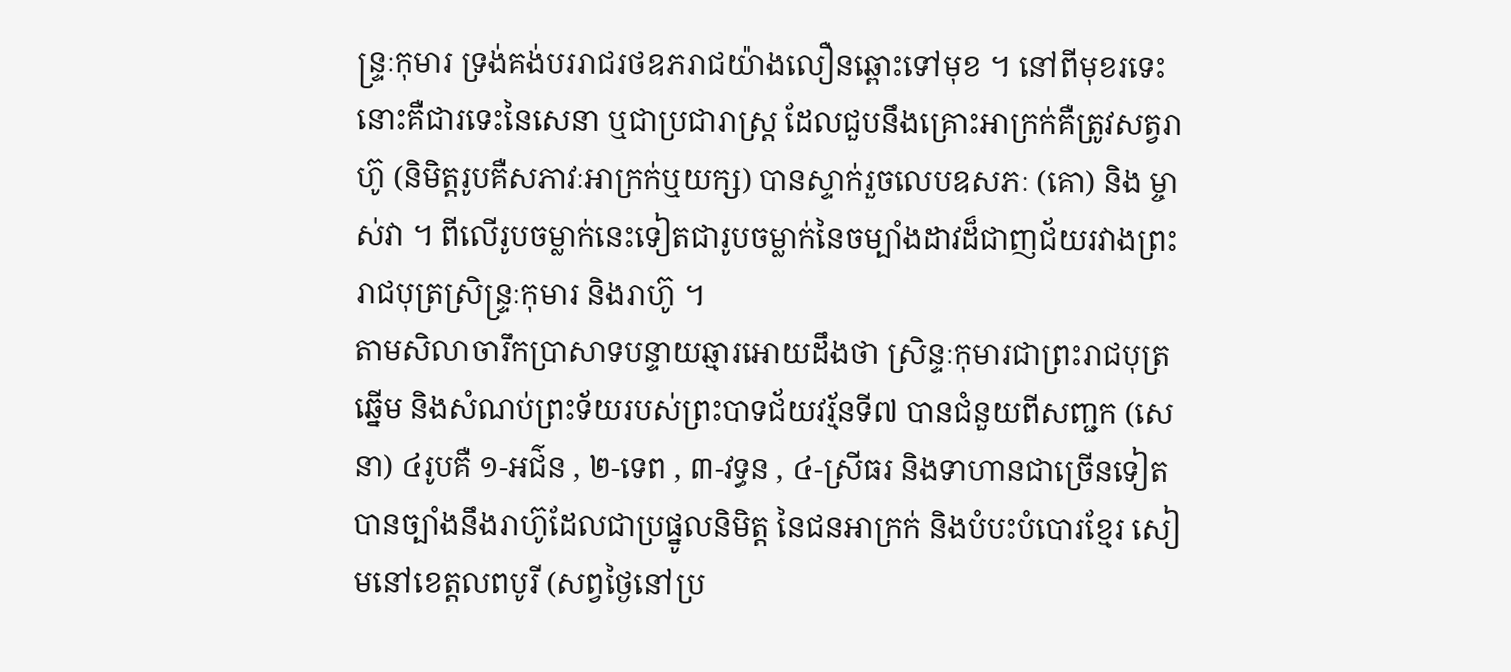ន្ទ្រៈកុមារ ទ្រង់គង់បររាជរថឧភរាជយ៉ាងលឿនឆ្ពោះទៅមុខ ។ នៅពីមុខរទេះនោះគឺជារទេះនៃសេនា ឬជាប្រជារាស្ត្រ ដែលជួបនឹងគ្រោះអាក្រក់គឺត្រូវសត្វរាហ៊ូ (និមិត្តរូបគឺសភាវៈអាក្រក់ឬយក្ស) បានស្ទាក់រួចលេបឧសភៈ (គោ) និង ម្ចាស់វា ។ ពីលើរូបចម្លាក់នេះទៀតជារូបចម្លាក់នៃចម្បាំងដាវដ៏ជាញជ័យរវាងព្រះរាជបុត្រស្រិន្ទ្រៈកុមារ និងរាហ៊ូ ។
តាមសិលាចារឹកប្រាសាទបន្ទាយឆ្មារអោយដឹងថា ស្រិន្ទៈកុមារជាព្រះរាជបុត្រឆ្នើម និងសំណប់ព្រះទ័យរបស់ព្រះបាទជ័យវរ្ម័នទី៧ បានជំនួយពីសញ្ជក (សេនា) ៤រូបគឺ ១-អជ៌ន , ២-ទេព , ៣-វទ្ធន , ៤-ស្រីធរ និងទាហានជាច្រើនទៀតបានច្បាំងនឹងរាហ៊ូដែលជាប្រផ្នូលនិមិត្ត នៃជនអាក្រក់ និងបំបះបំបោរខ្មែរ សៀមនៅខេត្តលពបូរី (សព្វថ្ងៃនៅប្រ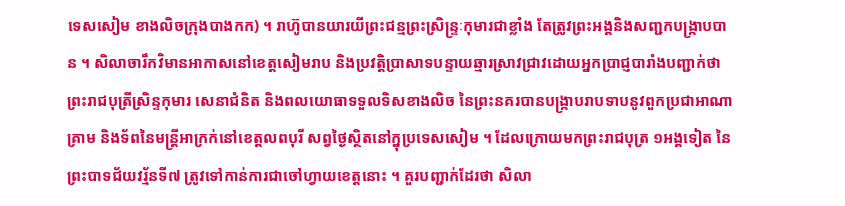ទេសសៀម ខាងលិចក្រុងបាងកក) ។ រាហ៊ូបានយារយីព្រះជន្មព្រះស្រិន្ទ្រៈកុមារជាខ្លាំង តែត្រូវព្រះអង្គនិងសញ្ជកបង្ក្រាបបាន ។ សិលាចារឹកវិមានអាកាសនៅខេត្តសៀមរាប និងប្រវត្តិប្រាសាទបន្ទាយឆ្មារស្រាវជ្រាវដោយអ្នកប្រាជ្ញបារាំងបញ្ជាក់ថា ព្រះរាជបុត្រីស្រិន្ទកុមារ សេនាជំនិត និងពលយោធាទទួលទិសខាងលិច នៃព្រះនគរបានបង្ក្រាបរាបទាបនូវពួកប្រជាអាណាគ្រាម និងទ័ពនៃមន្ត្រីអាក្រក់នៅខេត្តលពបុរី សព្វថ្ងៃស្ថិតនៅក្នុប្រទេសសៀម ។ ដែលក្រោយមកព្រះរាជបុត្រ ១អង្គទៀត នៃព្រះបាទជ័យវរ្ម័នទី៧ ត្រូវទៅកាន់ការជាចៅហ្វាយខេត្តនោះ ។ គួរបញ្ជាក់ដែរថា សិលា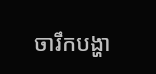ចារឹកបង្ហា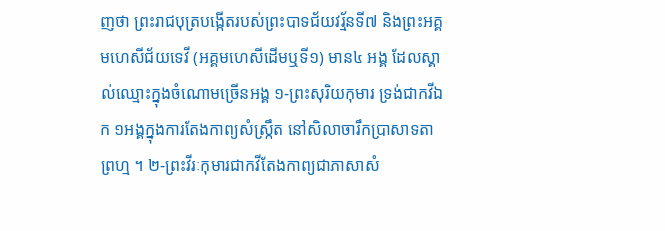ញថា ព្រះរាជបុត្របង្កើតរបស់ព្រះបាទជ័យវរ្ម័នទី៧ និងព្រះអគ្គមហេសីជ័យទេវី (អគ្គមហេសីដើមឬទី១) មាន៤ អង្គ ដែលស្គាល់ឈ្មោះក្នុងចំណោមច្រើនអង្គ ១-ព្រះសុរិយកុមារ ទ្រង់ជាកវីឯក ១អង្គក្នុងការតែងកាព្យសំស្ក្រឹត នៅសិលាចារឹកប្រាសាទតាព្រហ្ម ។ ២-ព្រះវីរៈកុមារជាកវីតែងកាព្យជាភាសាសំ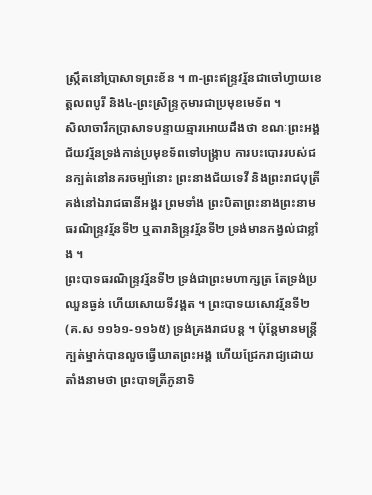ស្ក្រឹតនៅប្រាសាទព្រះខ័ន ។ ៣-ព្រះឥន្ទ្រវរ្ម័នជាចៅហ្វាយខេត្តលពបូរី និង៤-ព្រះស្រិន្ទ្រកុមារជាប្រមុខមេទ័ព ។
សិលាចារឹកប្រាសាទបន្ទាយឆ្មារអោយដឹងថា ខណៈព្រះអង្គជ័យវរ្ម័នទ្រង់កាន់ប្រមុខទ័ពទៅបង្ក្រាប ការបះបោររបស់ជនក្បត់នៅនគរចម្ប៉ានោះ ព្រះនាងជ័យទេវី និងព្រះរាជបុត្រីគង់នៅឯរាជធានីអង្គរ ព្រមទាំង ព្រះបិតាព្រះនាងព្រះនាមធរណិន្ទ្រវរ្ម័នទី២ ឬតារានិន្ទ្រវរ្ម័នទី២ ទ្រង់មានកង្វល់ជាខ្លាំង ។
ព្រះបាទធរណិន្ទ្រវរ្ម័នទី២ ទ្រង់ជាព្រះមហាក្សត្រ តែទ្រង់ប្រឈួនធ្ងន់ ហើយសោយទីវង្គត ។ ព្រះបាទយសោវរ្ម័នទី២ (គ.ស ១១៦១-១១៦៥) ទ្រង់គ្រងរាជបន្ត ។ ប៉ុន្តែមានមន្ត្រីក្បត់ម្នាក់បានលួចធ្វើឃាតព្រះអង្គ ហើយជ្រែករាជ្យដោយតាំងនាមថា ព្រះបាទត្រីភូនាទិ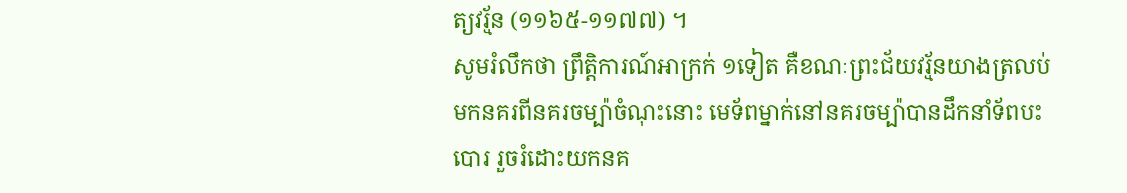ត្យវរ្ម័ន (១១៦៥-១១៧៧) ។
សូមរំលឹកថា ព្រឹត្តិការណ៍អាក្រក់ ១ទៀត គឺខណៈព្រះជ័យវរ្ម័នយាងត្រលប់មកនគរពីនគរចម្ប៉ាចំណុះនោះ មេទ័ពម្នាក់នៅនគរចម្ប៉ាបានដឹកនាំទ័ពបះបោរ រួចរំដោះយកនគ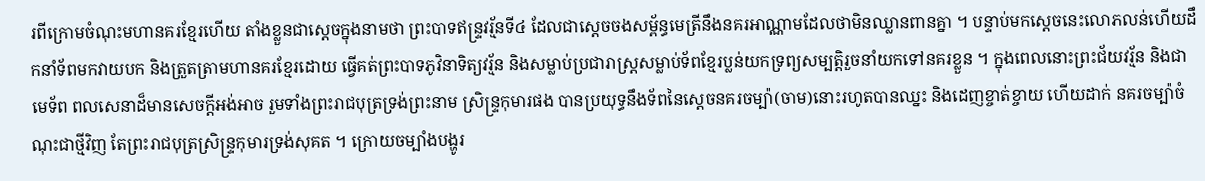រពីក្រោមចំណុះមហានគរខ្មែរហើយ តាំងខ្លួនជាស្តេចក្នុងនាមថា ព្រះបាទឥន្ទ្រវរ្ម័នទី៤ ដែលជាស្តេចចងសម្ព័ន្ធមេត្រីនឹងនគរអាណ្ណាមដែលថាមិនឈ្លានពានគ្នា ។ បន្ទាប់មកស្តេចនេះលោភលន់ហើយដឹកនាំទ័ពមកវាយបក និងត្រួតត្រាមហានគរខ្មែរដោយ ធ្វើគត់ព្រះបាទភូវិនាទិត្យវរ្ម័ន និងសម្លាប់ប្រជារាស្ត្រសម្លាប់ទ័ពខ្មែរប្លន់យកទ្រព្យសម្បត្តិរួចនាំយកទៅនគរខ្លួន ។ ក្នុងពេលនោះព្រះជ័យវរ្ម័ន និងជាមេទ័ព ពលសេនាដ៏មានសេចក្តីអង់អាច រួមទាំងព្រះរាជបុត្រទ្រង់ព្រះនាម ស្រិន្ទ្រកុមារផង បានប្រយុទ្ធនឹងទ័ពនៃស្តេចនគរចម្ប៉ា(ចាម)នោះរហូតបានឈ្នះ និងដេញខ្ចាត់ខ្ចាយ ហើយដាក់ នគរចម្ប៉ាចំណុះជាថ្មីវិញ តែព្រះរាជបុត្រស្រិន្ទ្រកុមារទ្រង់សុគត ។ ក្រោយចម្បាំងបង្ហូរ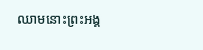ឈាមនោះព្រះអង្គ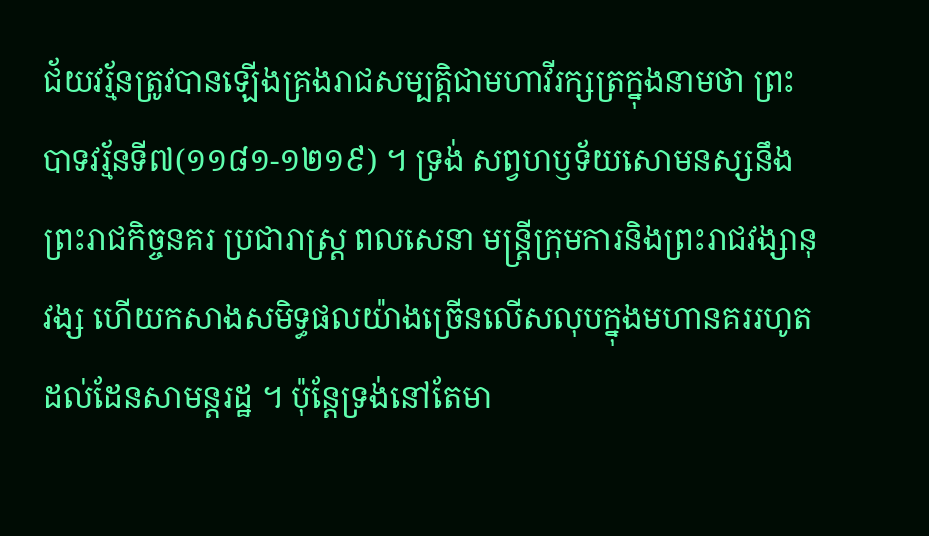ជ័យវរ្ម័នត្រូវបានឡើងគ្រងរាជសម្បត្តិជាមហាវីរក្សត្រក្នុងនាមថា ព្រះបាទវរ្ម័នទី៧(១១៨១-១២១៩) ។ ទ្រង់ សព្វហឫទ័យសោមនស្សនឹងព្រះរាជកិច្ចនគរ ប្រជារាស្ត្រ ពលសេនា មន្ត្រីក្រុមការនិងព្រះរាជវង្សានុវង្ស ហើយកសាងសមិទ្ធផលយ៉ាងច្រើនលើសលុបក្នុងមហានគររហូតដល់ដែនសាមន្តរដ្ឋ ។ ប៉ុន្តែទ្រង់នៅតែមា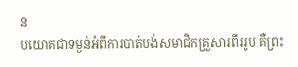ន
បយោគជាទម្ងន់អំពីការបាត់បង់សមាជិកគ្រួសារពីររូប គឺព្រះ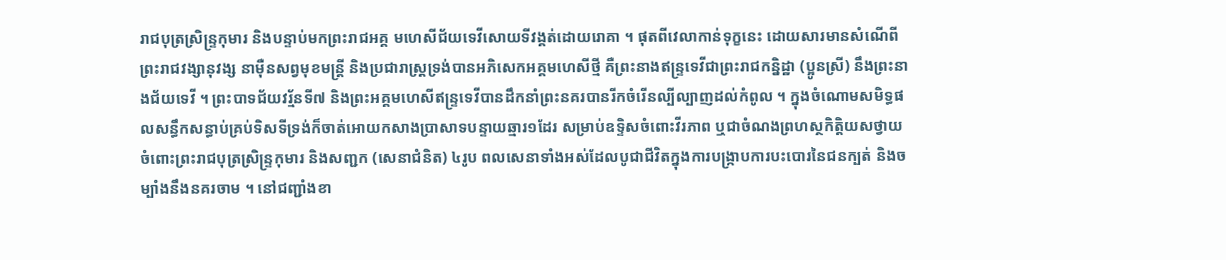រាជបុត្រស្រិន្ទ្រកុមារ និងបន្ទាប់មកព្រះរាជអគ្គ មហេសីជ័យទេវីសោយទីវង្គត់ដោយរោគា ។ ផុតពីវេលាកាន់ទុក្ខនេះ ដោយសារមានសំណើពីព្រះរាជវង្សានុវង្ស នាម៉ឺនសព្វមុខមន្ត្រី និងប្រជារាស្ត្រទ្រង់បានអភិសេកអគ្គមហេសីថ្មី គឺព្រះនាងឥន្ទ្រទេវីជាព្រះរាជកន្និដ្ឋា (ប្អូនស្រី) នឹងព្រះនាងជ័យទេវី ។ ព្រះបាទជ័យវរ្ម័នទី៧ និងព្រះអគ្គមហេសីឥន្ទ្រទេវីបានដឹកនាំព្រះនគរបានរីកចំរើនល្បីល្បាញដល់កំពូល ។ ក្នុងចំណោមសមិទ្ធផលសន្ធឹកសន្ធាប់គ្រប់ទិសទីទ្រង់ក៏ចាត់អោយកសាងប្រាសាទបន្ទាយឆ្មារ១ដែរ សម្រាប់ឧទ្ទិសចំពោះវីរភាព ឬជាចំណងព្រហស្ថកិត្តិយសថ្វាយចំពោះព្រះរាជបុត្រស្រិន្ទ្រកុមារ និងសញ្ជក (សេនាជំនិត) ៤រូប ពលសេនាទាំងអស់ដែលបូជាជីវិតក្នុងការបង្ក្រាបការបះបោរនៃជនក្បត់ និងចម្បាំងនឹងនគរចាម ។ នៅជញ្ជាំងខា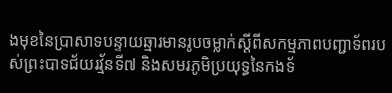ងមុខនៃប្រាសាទបន្ទាយឆ្មារមានរូបចម្លាក់ស្តីពីសកម្មភាពបញ្ជាទ័ពរបស់ព្រះបាទជ័យរវ្ម័នទី៧ និងសមរភូមិប្រយុទ្ធនៃកងទ័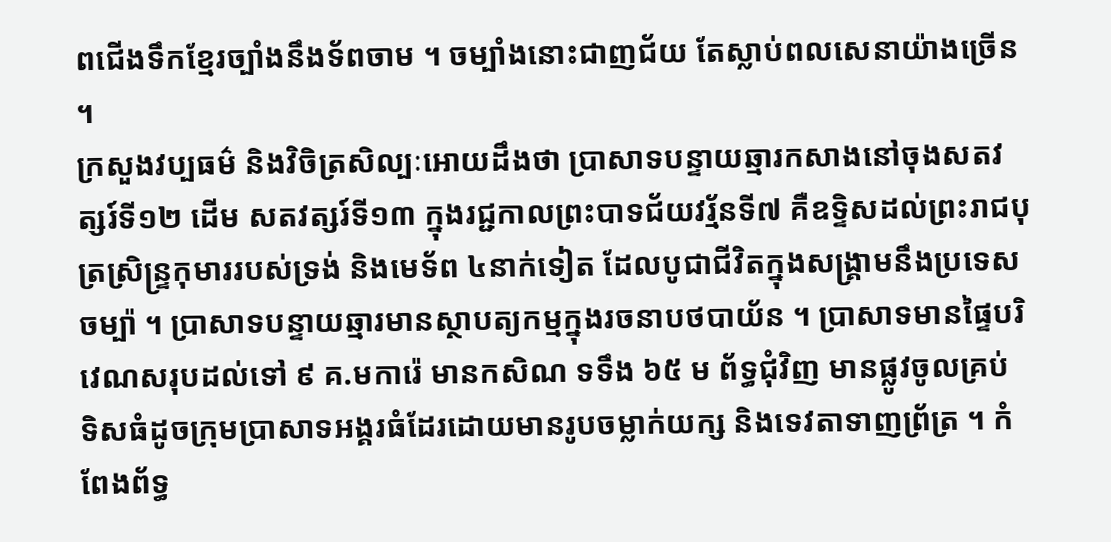ពជើងទឹកខ្មែរច្បាំងនឹងទ័ពចាម ។ ចម្បាំងនោះជាញជ័យ តែស្លាប់ពលសេនាយ៉ាងច្រើន ។
ក្រសួងវប្បធម៌ និងវិចិត្រសិល្បៈអោយដឹងថា ប្រាសាទបន្ទាយឆ្មារកសាងនៅចុងសតវត្សរ៍ទី១២ ដើម សតវត្សរ៍ទី១៣ ក្នុងរជ្ជកាលព្រះបាទជ័យវរ្ម័នទី៧ គឺឧទ្ទិសដល់ព្រះរាជបុត្រស្រិន្ទ្រកុមាររបស់ទ្រង់ និងមេទ័ព ៤នាក់ទៀត ដែលបូជាជីវិតក្នុងសង្គ្រាមនឹងប្រទេសចម្ប៉ា ។ ប្រាសាទបន្ទាយឆ្មារមានស្ថាបត្យកម្មក្នុងរចនាបថបាយ័ន ។ ប្រាសាទមានផ្ទៃបរិវេណសរុបដល់ទៅ ៩ គ.មការ៉េ មានកសិណ ទទឹង ៦៥ ម ព័ទ្ធជុំវិញ មានផ្លូវចូលគ្រប់ ទិសធំដូចក្រុមប្រាសាទអង្គរធំដែរដោយមានរូបចម្លាក់យក្ស និងទេវតាទាញព្រ័ត្រ ។ កំពែងព័ទ្ធ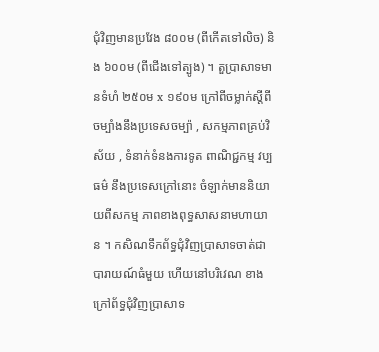ជុំវិញមានប្រវែង ៨០០ម (ពីកើតទៅលិច) និង ៦០០ម (ពីជើងទៅត្បូង) ។ តួប្រាសាទមានទំហំ ២៥០ម x ១៩០ម ក្រៅពីចម្លាក់ស្តីពីចម្បាំងនឹងប្រទេសចម្ប៉ា , សកម្មភាពគ្រប់វិស័យ , ទំនាក់ទំនងការទូត ពាណិជ្ជកម្ម វប្បធម៌ នឹងប្រទេសក្រៅនោះ ចំឡាក់មាននិយាយពីសកម្ម ភាពខាងពុទ្ធសាសនាមហាយាន ។ កសិណទឹកព័ទ្ធជុំវិញប្រាសាទចាត់ជាបារាយណ៍ធំមួយ ហើយនៅបរិវេណ ខាងក្រៅព័ទ្ធជុំវិញប្រាសាទ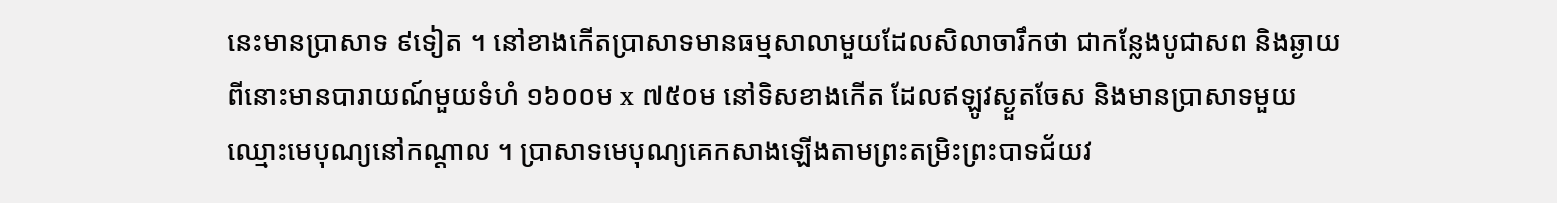នេះមានប្រាសាទ ៩ទៀត ។ នៅខាងកើតប្រាសាទមានធម្មសាលាមួយដែលសិលាចារឹកថា ជាកន្លែងបូជាសព និងឆ្ងាយពីនោះមានបារាយណ៍មួយទំហំ ១៦០០ម x ៧៥០ម នៅទិសខាងកើត ដែលឥឡូវស្ងួតចែស និងមានប្រាសាទមួយឈ្មោះមេបុណ្យនៅកណ្តាល ។ ប្រាសាទមេបុណ្យគេកសាងឡើងតាមព្រះតម្រិះព្រះបាទជ័យវ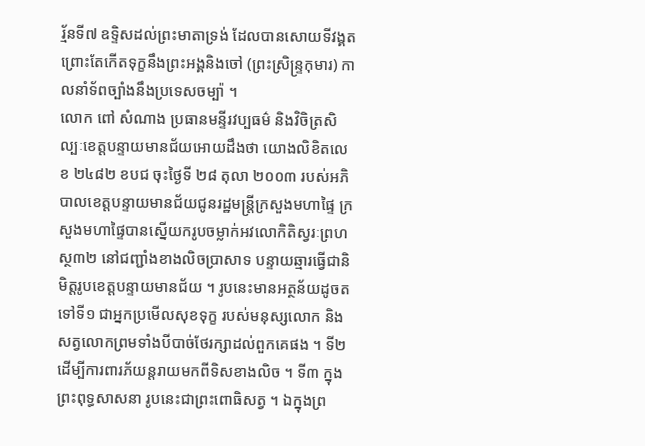រ្ម័នទី៧ ឧទ្ទិសដល់ព្រះមាតាទ្រង់ ដែលបានសោយទីវង្គត ព្រោះតែកើតទុក្ខនឹងព្រះអង្គនិងចៅ (ព្រះស្រិន្ទ្រកុមារ) កាលនាំទ័ពច្បាំងនឹងប្រទេសចម្ប៉ា ។
លោក ពៅ សំណាង ប្រធានមន្ទីរវប្បធម៌ និងវិចិត្រសិល្បៈខេត្តបន្ទាយមានជ័យអោយដឹងថា យោងលិខិតលេខ ២៤៨២ ខបជ ចុះថ្ងៃទី ២៨ តុលា ២០០៣ របស់អភិបាលខេត្តបន្ទាយមានជ័យជូនរដ្ឋមន្ត្រីក្រសួងមហាផ្ទៃ ក្រសួងមហាផ្ទៃបានស្នើយករូបចម្លាក់អវលោកិតិស្វរៈព្រហស្ថ៣២ នៅជញ្ជាំងខាងលិចប្រាសាទ បន្ទាយឆ្មារធ្វើជានិមិត្តរូបខេត្តបន្ទាយមានជ័យ ។ រូបនេះមានអត្ថន័យដូចតទៅទី១ ជាអ្នកប្រមើលសុខទុក្ខ របស់មនុស្សលោក និងសត្វលោកព្រមទាំងបីបាច់ថែរក្សាដល់ពួកគេផង ។ ទី២ ដើម្បីការពារភ័យន្តរាយមកពីទិសខាងលិច ។ ទី៣ ក្នុងព្រះពុទ្ធសាសនា រូបនេះជាព្រះពោធិសត្វ ។ ឯក្នុងព្រ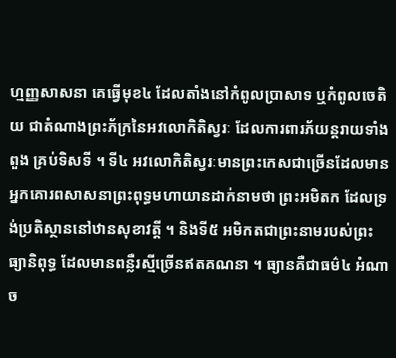ហ្មញ្ញសាសនា គេធ្វើមុខ៤ ដែលតាំងនៅកំពូលប្រាសាទ ឬកំពូលចេតិយ ជាតំណាងព្រះភ័ក្រនៃអវលោកិតិស្វរៈ ដែលការពារភ័យន្តរាយទាំងពួង គ្រប់ទិសទី ។ ទី៤ អវលោកិតិស្វរៈមានព្រះកេសជាច្រើនដែលមានអ្នកគោរពសាសនាព្រះពុទ្ធមហាយានដាក់នាមថា ព្រះអមិតក ដែលទ្រង់ប្រតិស្ថាននៅឋានសុខាវត្តី ។ និងទី៥ អមិកតជាព្រះនាមរបស់ព្រះធ្យានិពុទ្ធ ដែលមានពន្លឺរស្មីច្រើនឥតគណនា ។ ធ្យានគឺជាធម៌៤ អំណាច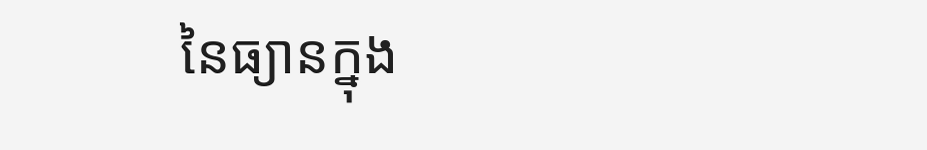នៃធ្យានក្នុង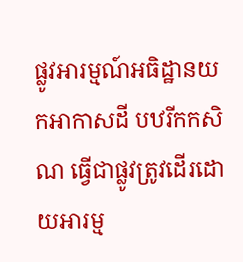ផ្លូវអារម្មណ៍អធិដ្ឋានយកអាកាសដី បឋរីកកសិណ ធ្វើជាផ្លូវត្រូវដើរដោយអារម្ម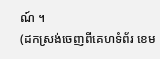ណ៍ ។
(ដកស្រង់ចេញពីគេហទំព័រ ខេម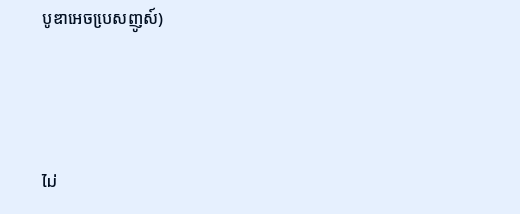បូឌាអេចបេ្រសញូស៍)



ไม่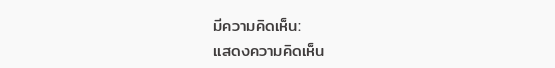มีความคิดเห็น:
แสดงความคิดเห็น